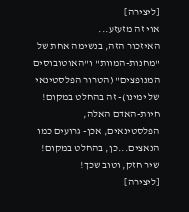[ליצירה]
אוי זה מזעזע...
האיזכור הזה, בנשימה אחת של "מחנות-המוות" ו"האוטובוסים המנופצים" (הטרור הפלסטינאי של ימינו)- זה בהחלט במקום! חיות-האדם האלה, הפלסטינאים, אכן- גרועים כמו הנאצים...כן, בהחלט במקום! שיר חזק, וטוב שכך!
[ליצירה]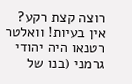רוצה קצת רקע?
אין בעיות! וואלטר רטנאו היה יהודי גרמני (בנו של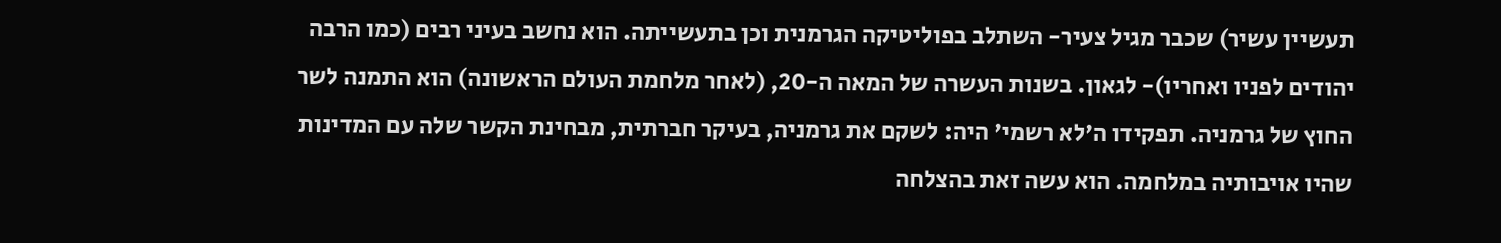תעשיין עשיר) שכבר מגיל צעיר- השתלב בפוליטיקה הגרמנית וכן בתעשייתה. הוא נחשב בעיני רבים (כמו הרבה יהודים לפניו ואחריו)- לגאון. בשנות העשרה של המאה ה-20, (לאחר מלחמת העולם הראשונה) הוא התמנה לשר החוץ של גרמניה. תפקידו ה'לא רשמי' היה: לשקם את גרמניה, בעיקר חברתית, מבחינת הקשר שלה עם המדינות שהיו אויבותיה במלחמה. הוא עשה זאת בהצלחה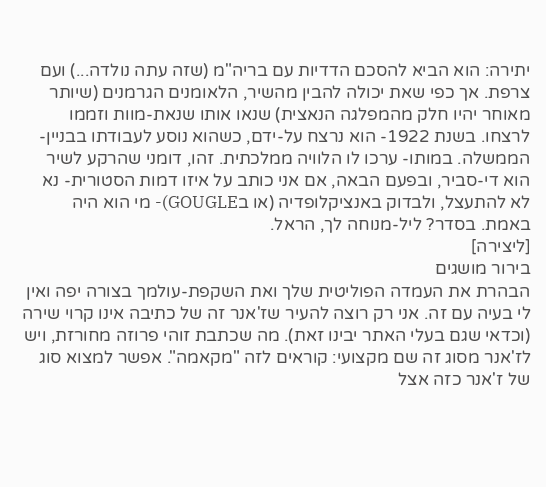יתירה: הוא הביא להסכם הדדיות עם בריה"מ (שזה עתה נולדה...) ועם צרפת. אך כפי שאת יכולה להבין מהשיר, הלאומנים הגרמנים (שיותר מאוחר יהיו חלק מהמפלגה הנאצית) שנאו אותו שנאת-מוות וזממו לרצחו. בשנת 1922- הוא נרצח על-ידם, כשהוא נוסע לעבודתו בבניין-הממשלה. במותו- ערכו לו הלוויה ממלכתית. זהו, דומני שהרקע לשיר הוא די-סביר, ובפעם הבאה, אם אני כותב על איזו דמות הסטורית- נא לא להתעצל, ולבדוק באנציקלופדיה (או בGOUGLE)- מי הוא היה באמת. בסדר? ליל-מנוחה לך, הראל.
[ליצירה]
בירור מושגים
הבהרת את העמדה הפוליטית שלך ואת השקפת-עולמך בצורה יפה ואין לי בעיה עם זה. אני רק רוצה להעיר שז'אנר זה של כתיבה אינו קרוי שירה (וכדאי שגם בעלי האתר יבינו זאת). מה שכתבת זוהי פרוזה מחורזת, ויש לז'אנר מסוג זה שם מקצועי: קוראים לזה "מקאמה". אפשר למצוא סוג של ז'אנר כזה אצל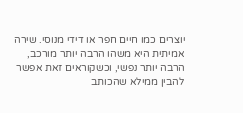יוצרים כמו חיים חפר או דידי מנוסי. שירה אמיתית היא משהו הרבה יותר מורכב, הרבה יותר נפשי, וכשקוראים זאת אפשר להבין ממילא שהכותב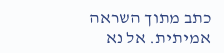כתב מתוך השראה אמיתית. אל נא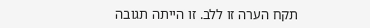תקח הערה זו ללב. זו הייתה תגובה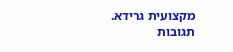מקצועית גרידא.
תגובות